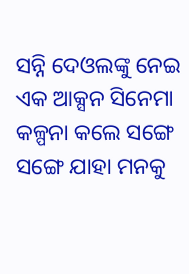ସନ୍ନି ଦେଓଲଙ୍କୁ ନେଇ ଏକ ଆକ୍ସନ ସିନେମା କଳ୍ପନା କଲେ ସଙ୍ଗେ ସଙ୍ଗେ ଯାହା ମନକୁ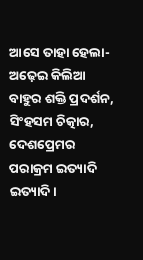ଆସେ ତାହା ହେଲା- ଅଢ଼େଇ କିଲିଆ ବାହୁର ଶକ୍ତି ପ୍ରଦର୍ଶନ, ସିଂହସମ ଚିତ୍କାର, ଦେଶପ୍ରେମର ପରାକ୍ରମ ଇତ୍ୟାଦି ଇତ୍ୟାଦି।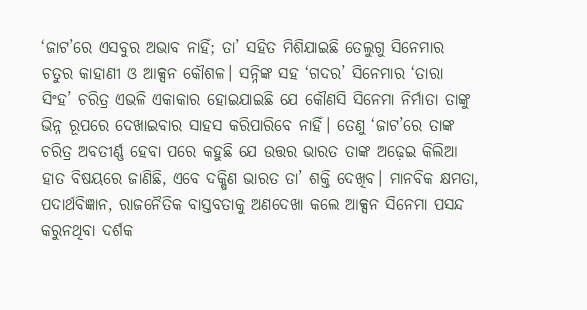‘ଜାଟ’ରେ ଏସବୁର ଅଭାବ ନାହିଁ; ତା’ ସହିତ ମିଶିଯାଇଛି ତେଲୁଗୁ ସିନେମାର ଚତୁର କାହାଣୀ ଓ ଆକ୍ସନ କୌଶଳ। ସନ୍ନିଙ୍କ ସହ ‘ଗଦର’ ସିନେମାର ‘ତାରା ସିଂହ’ ଚରିତ୍ର ଏଭଳି ଏକାକାର ହୋଇଯାଇଛି ଯେ କୌଣସି ସିନେମା ନିର୍ମାତା ତାଙ୍କୁ ଭିନ୍ନ ରୂପରେ ଦେଖାଇବାର ସାହସ କରିପାରିବେ ନାହିଁ। ତେଣୁ ‘ଜାଟ’ରେ ତାଙ୍କ ଚରିତ୍ର ଅବତୀର୍ଣ୍ଣ ହେବା ପରେ କହୁଛି ଯେ ଉତ୍ତର ଭାରତ ତାଙ୍କ ଅଢ଼େଇ କିଲିଆ ହାତ ବିଷୟରେ ଜାଣିଛି, ଏବେ ଦକ୍ଷିଣ ଭାରତ ତା’ ଶକ୍ତି ଦେଖିବ। ମାନବିକ କ୍ଷମତା, ପଦାର୍ଥବିଜ୍ଞାନ, ରାଜନୈତିକ ବାସ୍ତବତାକୁ ଅଣଦେଖା କଲେ ଆକ୍ସନ ସିନେମା ପସନ୍ଦ କରୁନଥିବା ଦର୍ଶକ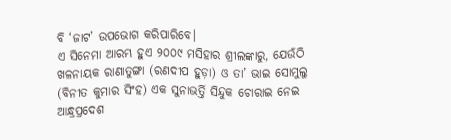ବି ‘ଜାଟ’ ଉପଭୋଗ କରିପାରିବେ।
ଏ ସିନେମା ଆରମ୍ଭ ହୁଏ ୨୦୦୯ ମସିହାର ଶ୍ରୀଲଙ୍କାରୁ, ଯେଉଁଠି ଖଳନାୟକ ରାଣାତୁଙ୍ଗା (ରଣଦୀପ ହୁଡ଼ା) ଓ ତା’ ଭାଇ ସୋମୁଲୁ (ବିନୀତ କୁମାର ସିଂହ) ଏକ ସୁନାଭର୍ତ୍ତି ସିନ୍ଦୁକ ଚୋରାଇ ନେଇ ଆନ୍ଧ୍ରପ୍ରଦେଶ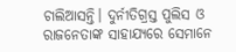ଚାଲିଆସନ୍ତି। ଦୁର୍ନୀତିଗ୍ରସ୍ତ ପୁଲିସ ଓ ରାଜନେତାଙ୍କ ସାହାଯ୍ୟରେ ସେମାନେ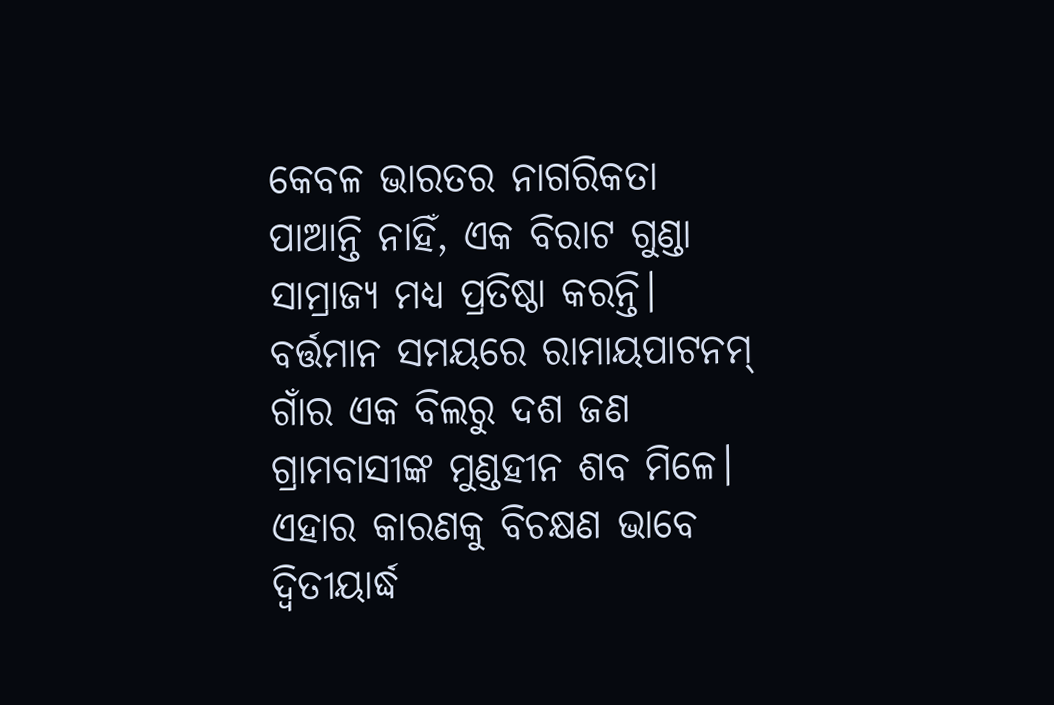କେବଳ ଭାରତର ନାଗରିକତା ପାଆନ୍ତି ନାହିଁ, ଏକ ବିରାଟ ଗୁଣ୍ଡା ସାମ୍ରାଜ୍ୟ ମଧ୍ୟ ପ୍ରତିଷ୍ଠା କରନ୍ତି। ବର୍ତ୍ତମାନ ସମୟରେ ରାମାୟପାଟନମ୍ ଗାଁର ଏକ ବିଲରୁ ଦଶ ଜଣ ଗ୍ରାମବାସୀଙ୍କ ମୁଣ୍ଡହୀନ ଶବ ମିଳେ। ଏହାର କାରଣକୁ ବିଚକ୍ଷଣ ଭାବେ ଦ୍ବିତୀୟାର୍ଦ୍ଧ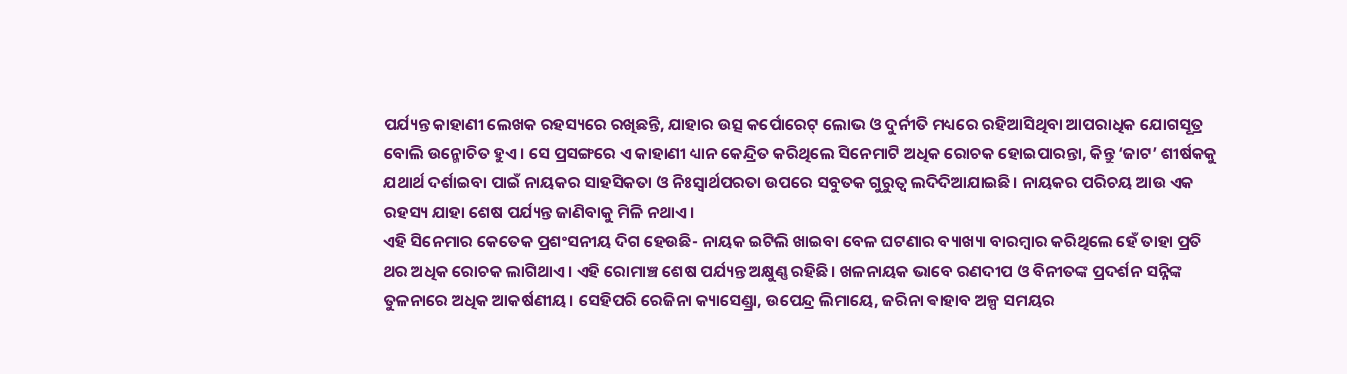ପର୍ଯ୍ୟନ୍ତ କାହାଣୀ ଲେଖକ ରହସ୍ୟରେ ରଖିଛନ୍ତି, ଯାହାର ଉତ୍ସ କର୍ପୋରେଟ୍ ଲୋଭ ଓ ଦୁର୍ନୀତି ମଧ୍ୟରେ ରହିଆସିଥିବା ଆପରାଧିକ ଯୋଗସୂତ୍ର ବୋଲି ଉନ୍ମୋଚିତ ହୁଏ। ସେ ପ୍ରସଙ୍ଗରେ ଏ କାହାଣୀ ଧ୍ୟାନ କେନ୍ଦ୍ରିତ କରିଥିଲେ ସିନେମାଟି ଅଧିକ ରୋଚକ ହୋଇପାରନ୍ତା, କିନ୍ତୁ ‘ଜାଟ’ ଶୀର୍ଷକକୁ ଯଥାର୍ଥ ଦର୍ଶାଇବା ପାଇଁ ନାୟକର ସାହସିକତା ଓ ନିଃସ୍ବାର୍ଥପରତା ଉପରେ ସବୁତକ ଗୁରୁତ୍ବ ଲଦିଦିଆଯାଇଛି। ନାୟକର ପରିଚୟ ଆଉ ଏକ ରହସ୍ୟ ଯାହା ଶେଷ ପର୍ଯ୍ୟନ୍ତ ଜାଣିବାକୁ ମିଳି ନଥାଏ।
ଏହି ସିନେମାର କେତେକ ପ୍ରଶଂସନୀୟ ଦିଗ ହେଉଛି- ନାୟକ ଇଟିଲି ଖାଇବା ବେଳ ଘଟଣାର ବ୍ୟାଖ୍ୟା ବାରମ୍ବାର କରିଥିଲେ ହେଁ ତାହା ପ୍ରତି ଥର ଅଧିକ ରୋଚକ ଲାଗିଥାଏ। ଏହି ରୋମାଞ୍ଚ ଶେଷ ପର୍ଯ୍ୟନ୍ତ ଅକ୍ଷୁଣ୍ଣ ରହିଛି। ଖଳନାୟକ ଭାବେ ରଣଦୀପ ଓ ବିନୀତଙ୍କ ପ୍ରଦର୍ଶନ ସନ୍ନିଙ୍କ ତୁଳନାରେ ଅଧିକ ଆକର୍ଷଣୀୟ। ସେହିପରି ରେଜିନା କ୍ୟାସେଣ୍ଡ୍ରା, ଉପେନ୍ଦ୍ର ଲିମାୟେ, ଜରିନା ଵାହାବ ଅଳ୍ପ ସମୟର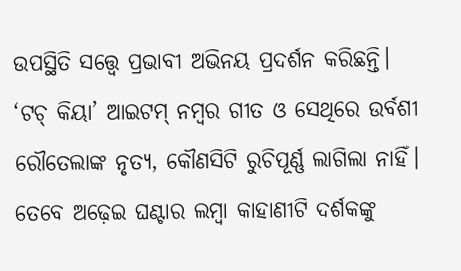ଉପସ୍ଥିତି ସତ୍ତ୍ବେ ପ୍ରଭାବୀ ଅଭିନୟ ପ୍ରଦର୍ଶନ କରିଛନ୍ତି।
‘ଟଚ୍ କିୟା’ ଆଇଟମ୍ ନମ୍ବର ଗୀତ ଓ ସେଥିରେ ଉର୍ବଶୀ ରୌତେଲାଙ୍କ ନୃତ୍ୟ, କୌଣସିଟି ରୁଚିପୂର୍ଣ୍ଣ ଲାଗିଲା ନାହିଁ। ତେବେ ଅଢ଼େଇ ଘଣ୍ଟାର ଲମ୍ବା କାହାଣୀଟି ଦର୍ଶକଙ୍କୁ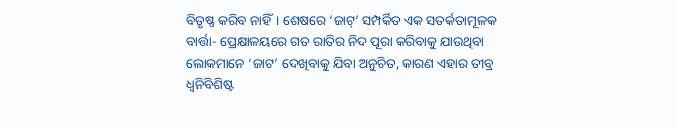ବିତୃଷ୍ଣ କରିବ ନାହିଁ। ଶେଷରେ ‘ଜାଟ୍’ ସମ୍ପର୍କିତ ଏକ ସତର୍କତାମୂଳକ ବାର୍ତ୍ତା- ପ୍ରେକ୍ଷାଳୟରେ ଗତ ରାତିର ନିଦ ପୂରା କରିବାକୁ ଯାଉଥିବା ଲୋକମାନେ ‘ଜାଟ’ ଦେଖିବାକୁ ଯିବା ଅନୁଚିତ, କାରଣ ଏହାର ତୀବ୍ର ଧ୍ବନିବିଶିଷ୍ଟ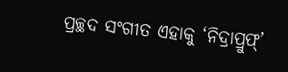ପ୍ରଚ୍ଛଦ ସଂଗୀତ ଏହାକୁ ‘ନିଦ୍ରାପ୍ରୁଫ୍’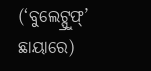(‘ବୁଲେଟ୍ପ୍ରୁଫ୍’ ଛାୟାରେ)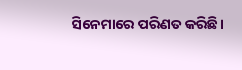ସିନେମାରେ ପରିଣତ କରିଛି।